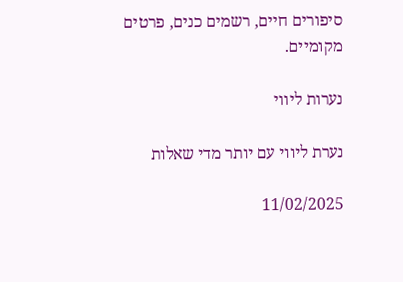סיפורים חיים, רשמים כנים, פרטים מקומיים.

נערות ליווי

נערת ליווי עם יותר מדי שאלות

11/02/2025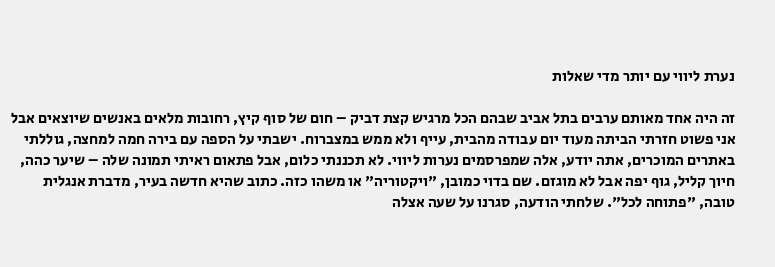נערת ליווי עם יותר מדי שאלות

זה היה אחד מאותם ערבים בתל אביב שבהם הכל מרגיש קצת דביק – חום של סוף קיץ, רחובות מלאים באנשים שיוצאים אבל אני פשוט חזרתי הביתה מעוד יום עבודה מהבית, עייף ולא ממש במצברוח. ישבתי על הספה עם בירה חמה למחצה, גוללתי באתרים המוכרים, אתה יודע, אלה שמפרסמים נערות ליווי. לא תכננתי כלום, אבל פתאום ראיתי תמונה שלה – שיער כהה, חיוך קליל, גוף יפה אבל לא מוגזם. שם בדוי כמובן, "ויקטוריה" או משהו כזה. כתוב שהיא חדשה בעיר, מדברת אנגלית טובה, "פתוחה לכל". שלחתי הודעה, סגרנו על שעה אצלה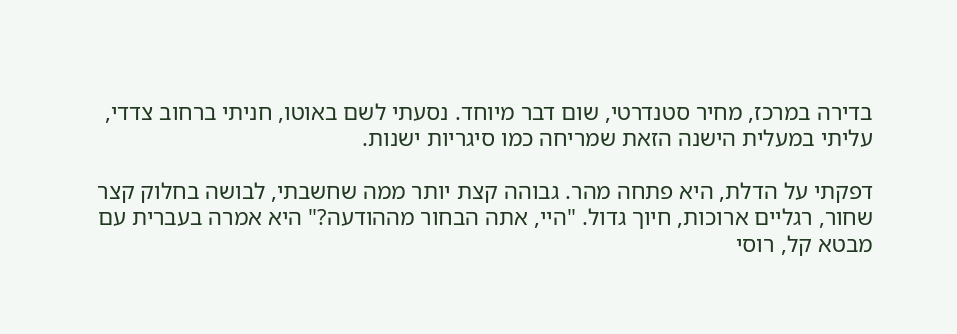בדירה במרכז, מחיר סטנדרטי, שום דבר מיוחד. נסעתי לשם באוטו, חניתי ברחוב צדדי, עליתי במעלית הישנה הזאת שמריחה כמו סיגריות ישנות.

דפקתי על הדלת, היא פתחה מהר. גבוהה קצת יותר ממה שחשבתי, לבושה בחלוק קצר שחור, רגליים ארוכות, חיוך גדול. "היי, אתה הבחור מההודעה?" היא אמרה בעברית עם מבטא קל, רוסי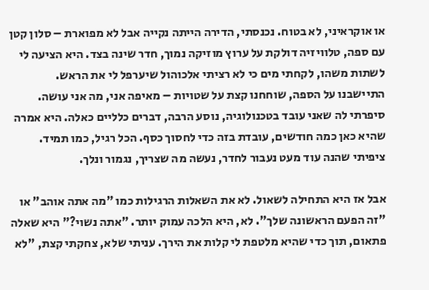או אוקראיני, לא בטוח. נכנסתי, הדירה הייתה נקייה אבל לא מפוארת – סלון קטן עם ספה, טלוויזיה דולקת על ערוץ מוזיקה נמוך, חדר שינה בצד. היא הציעה לי לשתות משהו, לקחתי מים כי לא רציתי אלכוהול שיערפל לי את הראש. התיישבנו על הספה, שוחחנו קצת על שטויות – מאיפה אני, מה אני עושה. סיפרתי לה שאני עובד בטכנולוגיה, נוסע הרבה, דברים כלליים כאלה. היא אמרה שהיא כאן כמה חודשים, עובדת בזה כדי לחסוך כסף. הכל רגיל, כמו תמיד. ציפיתי שהנה עוד מעט נעבור לחדר, נעשה מה שצריך, נגמור ונלך.

אבל אז היא התחילה לשאול. לא את השאלות הרגילות כמו "מה אתה אוהב" או "זה הפעם הראשונה שלך". לא, היא הלכה עמוק יותר. "אתה נשוי?" היא שאלה פתאום, תוך כדי שהיא מלטפת לי קלות את הירך. עניתי שלא, צחקתי קצת, "לא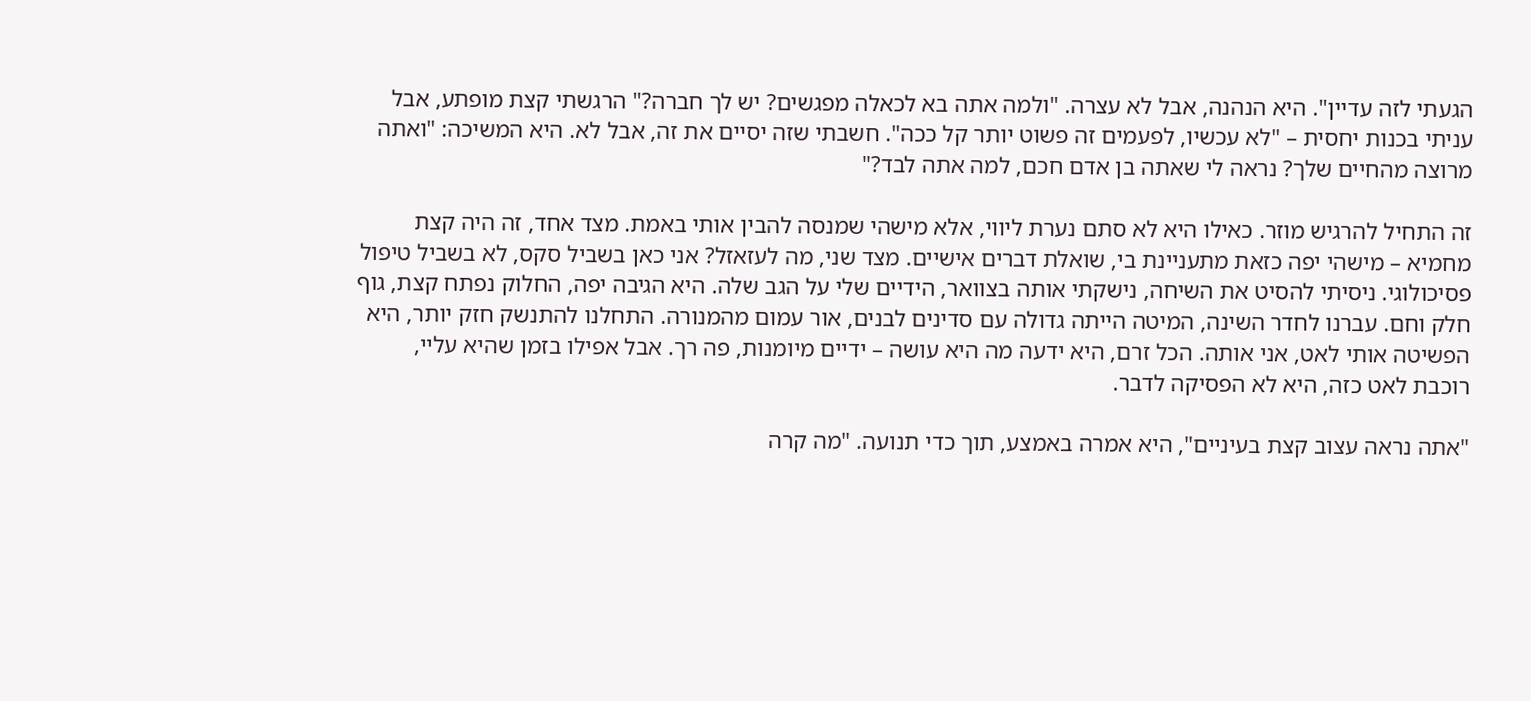הגעתי לזה עדיין". היא הנהנה, אבל לא עצרה. "ולמה אתה בא לכאלה מפגשים? יש לך חברה?" הרגשתי קצת מופתע, אבל עניתי בכנות יחסית – "לא עכשיו, לפעמים זה פשוט יותר קל ככה". חשבתי שזה יסיים את זה, אבל לא. היא המשיכה: "ואתה מרוצה מהחיים שלך? נראה לי שאתה בן אדם חכם, למה אתה לבד?"

זה התחיל להרגיש מוזר. כאילו היא לא סתם נערת ליווי, אלא מישהי שמנסה להבין אותי באמת. מצד אחד, זה היה קצת מחמיא – מישהי יפה כזאת מתעניינת בי, שואלת דברים אישיים. מצד שני, מה לעזאזל? אני כאן בשביל סקס, לא בשביל טיפול פסיכולוגי. ניסיתי להסיט את השיחה, נישקתי אותה בצוואר, הידיים שלי על הגב שלה. היא הגיבה יפה, החלוק נפתח קצת, גוף חלק וחם. עברנו לחדר השינה, המיטה הייתה גדולה עם סדינים לבנים, אור עמום מהמנורה. התחלנו להתנשק חזק יותר, היא הפשיטה אותי לאט, אני אותה. הכל זרם, היא ידעה מה היא עושה – ידיים מיומנות, פה רך. אבל אפילו בזמן שהיא עליי, רוכבת לאט כזה, היא לא הפסיקה לדבר.

"אתה נראה עצוב קצת בעיניים", היא אמרה באמצע, תוך כדי תנועה. "מה קרה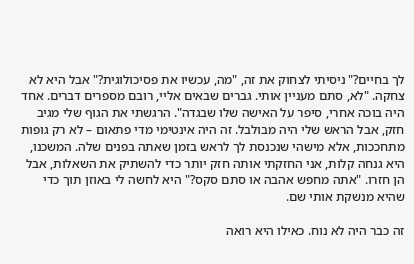לך בחיים?" ניסיתי לצחוק את זה, "מה, עכשיו את פסיכולוגית?" אבל היא לא צחקה. "לא, סתם מעניין אותי. גברים שבאים אליי, רובם מספרים דברים. אחד היה בוכה אחרי, סיפר על האישה שלו שבגדה". הרגשתי את הגוף שלי מגיב חזק, אבל הראש שלי היה מבולבל. זה היה אינטימי מדי פתאום – לא רק גופות מתחככות, אלא מישהי שנכנסת לך לראש בזמן שאתה בפנים שלה. המשכנו, היא גנחה קלות, אני החזקתי אותה חזק יותר כדי להשתיק את השאלות, אבל הן חזרו. "אתה מחפש אהבה או סתם סקס?" היא לחשה לי באוזן תוך כדי שהיא מנשקת אותי שם.

זה כבר היה לא נוח. כאילו היא רואה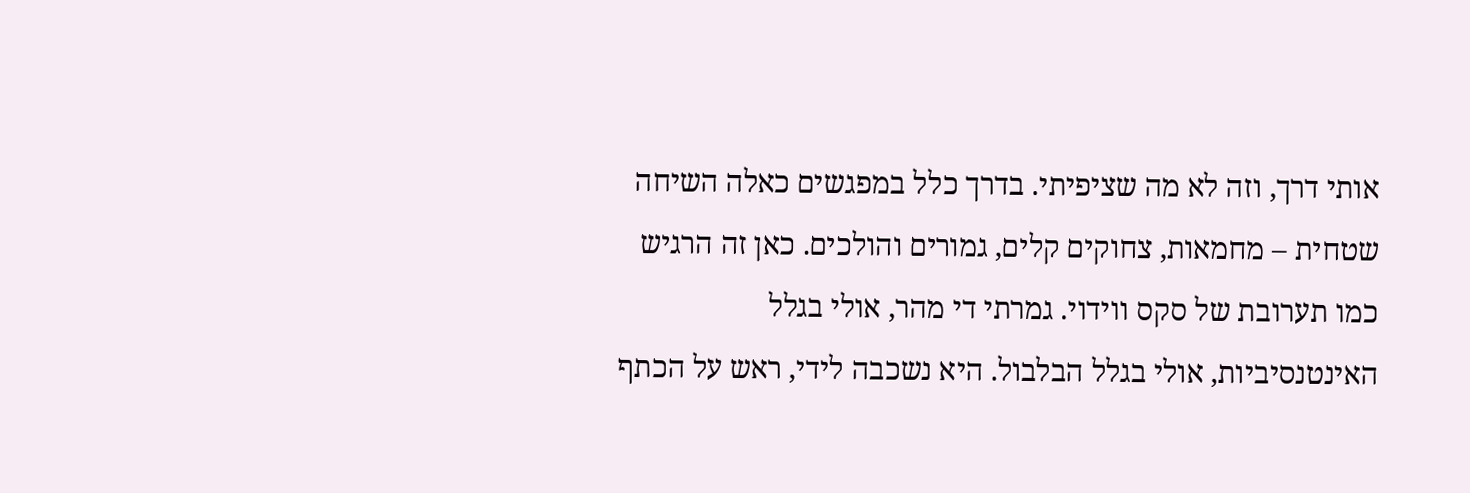אותי דרך, וזה לא מה שציפיתי. בדרך כלל במפגשים כאלה השיחה שטחית – מחמאות, צחוקים קלים, גמורים והולכים. כאן זה הרגיש כמו תערובת של סקס ווידוי. גמרתי די מהר, אולי בגלל האינטנסיביות, אולי בגלל הבלבול. היא נשכבה לידי, ראש על הכתף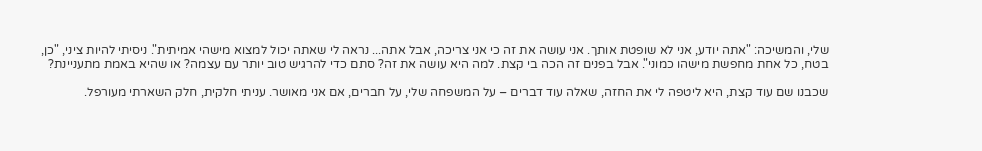שלי, והמשיכה: "אתה יודע, אני לא שופטת אותך. אני עושה את זה כי אני צריכה, אבל אתה... נראה לי שאתה יכול למצוא מישהי אמיתית". ניסיתי להיות ציני, "כן, בטח, כל אחת מחפשת מישהו כמוני". אבל בפנים זה הכה בי קצת. למה היא עושה את זה? סתם כדי להרגיש טוב יותר עם עצמה? או שהיא באמת מתעניינת?

שכבנו שם עוד קצת, היא ליטפה לי את החזה, שאלה עוד דברים – על המשפחה שלי, על חברים, אם אני מאושר. עניתי חלקית, חלק השארתי מעורפל.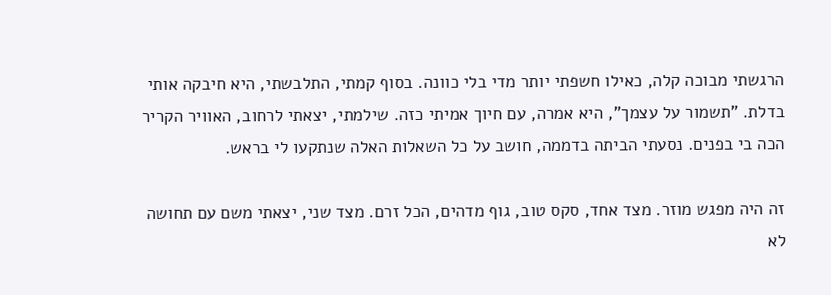הרגשתי מבוכה קלה, כאילו חשפתי יותר מדי בלי כוונה. בסוף קמתי, התלבשתי, היא חיבקה אותי בדלת. "תשמור על עצמך", היא אמרה, עם חיוך אמיתי כזה. שילמתי, יצאתי לרחוב, האוויר הקריר הכה בי בפנים. נסעתי הביתה בדממה, חושב על כל השאלות האלה שנתקעו לי בראש.

זה היה מפגש מוזר. מצד אחד, סקס טוב, גוף מדהים, הכל זרם. מצד שני, יצאתי משם עם תחושה לא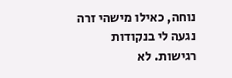נוחה, כאילו מישהי זרה נגעה לי בנקודות רגישות. לא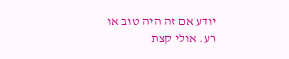יודע אם זה היה טוב או רע. אולי קצת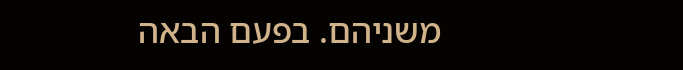משניהם. בפעם הבאה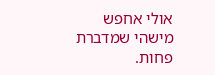אולי אחפש מישהי שמדברת פחות.